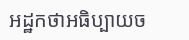អដ្ឋកថាអធិប្បាយច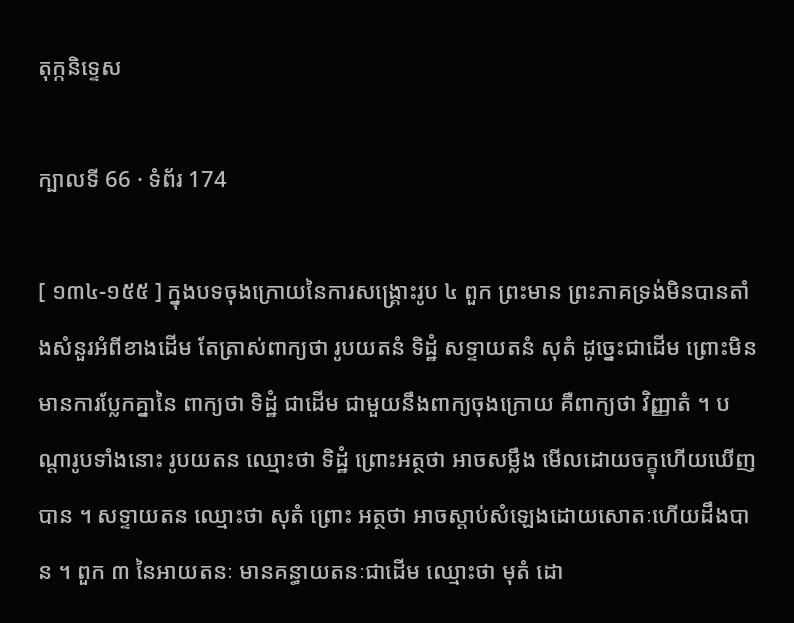តុក្កនិទ្ទេស

ក្បាលទី 66 · ទំព័រ 174

[ ១៣៤-១៥៥ ] ក្នុងបទចុងក្រោយនៃការសង្គ្រោះរូប ៤ ពួក ព្រះមាន ព្រះភាគទ្រង់មិនបានតាំងសំនួរអំពីខាងដើម តែត្រាស់ពាក្យថា រូបយតនំ ទិដ្ឋំ សទ្ទាយតនំ សុតំ ដូច្នេះជាដើម ព្រោះមិនមានការប្លែកគ្នានៃ ពាក្យថា ទិដ្ឋំ ជាដើម ជាមួយនឹងពាក្យចុងក្រោយ គឺពាក្យថា វិញ្ញាតំ ។ បណ្តារូបទាំងនោះ រូបយតន ឈ្មោះថា ទិដ្ឋំ ព្រោះអត្ថថា អាចសម្លឹង មើលដោយចក្ខុហើយឃើញបាន ។ សទ្ទាយតន ឈ្មោះថា សុតំ ព្រោះ អត្ថថា អាចស្តាប់សំឡេងដោយសោតៈហើយដឹងបាន ។ ពួក ៣ នៃអាយតនៈ មានគន្ធាយតនៈជាដើម ឈ្មោះថា មុតំ ដោ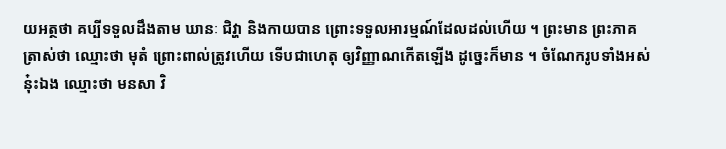យអត្ថថា គប្បីទទួលដឹងតាម ឃានៈ ជិវ្ហា និងកាយបាន ព្រោះទទួលអារម្មណ៍ដែលដល់ហើយ ។ ព្រះមាន ព្រះភាគត្រាស់ថា ឈ្មោះថា មុតំ ព្រោះពាល់ត្រូវហើយ ទើបជាហេតុ ឲ្យវិញ្ញាណកើតឡើង ដូច្នេះក៏មាន ។ ចំណែករូបទាំងអស់នុ៎ះឯង ឈ្មោះថា មនសា វិ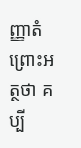ញ្ញាតំ ព្រោះអត្ថថា គប្បី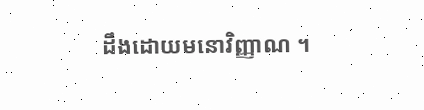ដឹងដោយមនោវិញ្ញាណ ។